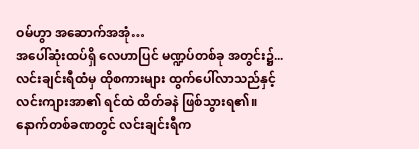ဝမ်ဟွာ အဆောက်အအုံ…
အပေါ်ဆုံးထပ်ရှိ လေဟာပြင် မဏ္ဍပ်တစ်ခု အတွင်း၌...
လင်းချင်းရီထံမှ ထိုစကားများ ထွက်ပေါ်လာသည်နှင့် လင်းကျားအာ၏ ရင်ထဲ ထိတ်ခနဲ ဖြစ်သွားရ၏။
နောက်တစ်ခဏတွင် လင်းချင်းရီက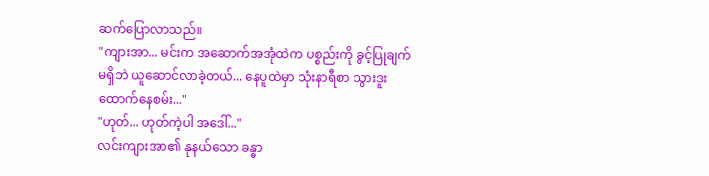ဆက်ပြောလာသည်။
"ကျားအာ... မင်းက အဆောက်အအုံထဲက ပစ္စည်းကို ခွင့်ပြုချက်မရှိဘဲ ယူဆောင်လာခဲ့တယ်... နေပူထဲမှာ သုံးနာရီစာ သွားဒူးထောက်နေစမ်း..."
"ဟုတ်... ဟုတ်ကဲ့ပါ အဒေါ်..."
လင်းကျားအာ၏ နုနယ်သော ခန္ဓာ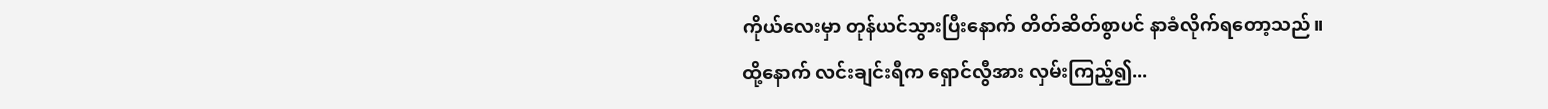ကိုယ်လေးမှာ တုန်ယင်သွားပြီးနောက် တိတ်ဆိတ်စွာပင် နာခံလိုက်ရတော့သည်။
ထို့နောက် လင်းချင်းရီက ရှောင်လွီအား လှမ်းကြည့်၍...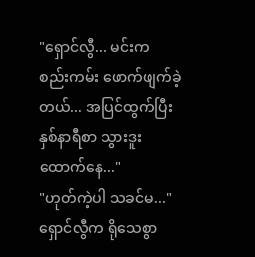"ရှောင်လွီ... မင်းက စည်းကမ်း ဖောက်ဖျက်ခဲ့တယ်... အပြင်ထွက်ပြီး နှစ်နာရီစာ သွားဒူးထောက်နေ..."
"ဟုတ်ကဲ့ပါ သခင်မ..." ရှောင်လွီက ရိုသေစွာ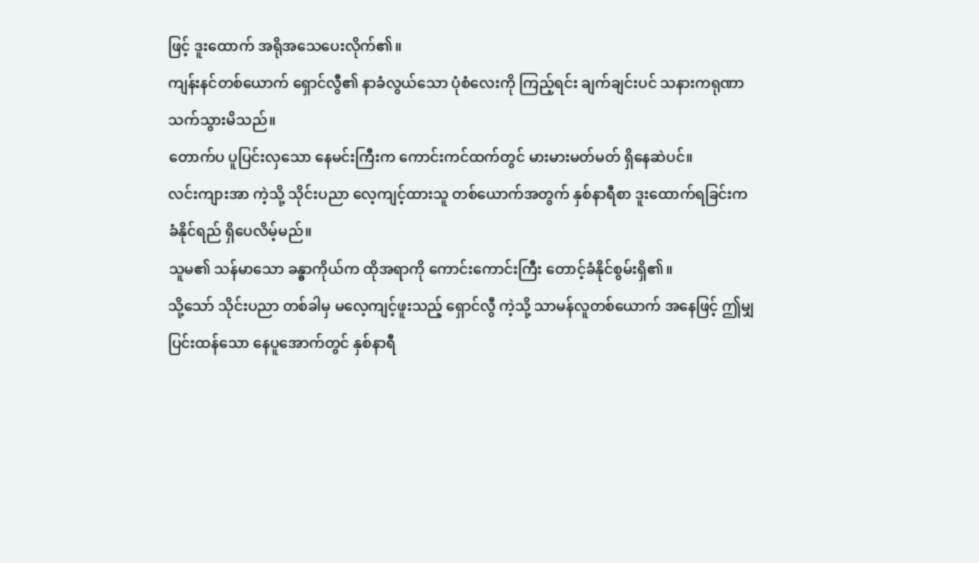ဖြင့် ဒူးထောက် အရိုအသေပေးလိုက်၏။
ကျန်းနင်တစ်ယောက် ရှောင်လွီ၏ နာခံလွယ်သော ပုံစံလေးကို ကြည့်ရင်း ချက်ချင်းပင် သနားကရုဏာ သက်သွားမိသည်။
တောက်ပ ပူပြင်းလှသော နေမင်းကြီးက ကောင်းကင်ထက်တွင် မားမားမတ်မတ် ရှိနေဆဲပင်။
လင်းကျားအာ ကဲ့သို့ သိုင်းပညာ လေ့ကျင့်ထားသူ တစ်ယောက်အတွက် နှစ်နာရီစာ ဒူးထောက်ရခြင်းက ခံနိုင်ရည် ရှိပေလိမ့်မည်။
သူမ၏ သန်မာသော ခန္ဓာကိုယ်က ထိုအရာကို ကောင်းကောင်းကြီး တောင့်ခံနိုင်စွမ်းရှိ၏။
သို့သော် သိုင်းပညာ တစ်ခါမှ မလေ့ကျင့်ဖူးသည့် ရှောင်လွီ ကဲ့သို့ သာမန်လူတစ်ယောက် အနေဖြင့် ဤမျှ ပြင်းထန်သော နေပူအောက်တွင် နှစ်နာရီ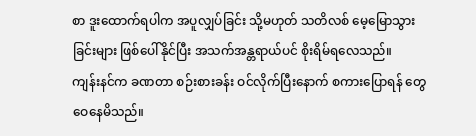စာ ဒူးထောက်ရပါက အပူလျှပ်ခြင်း သို့မဟုတ် သတိလစ် မေ့မြောသွားခြင်းများ ဖြစ်ပေါ်နိုင်ပြီး အသက်အန္တရာယ်ပင် စိုးရိမ်ရလေသည်။
ကျန်းနင်က ခဏတာ စဉ်းစားခန်း ဝင်လိုက်ပြီးနောက် စကားပြောရန် တွေဝေနေမိသည်။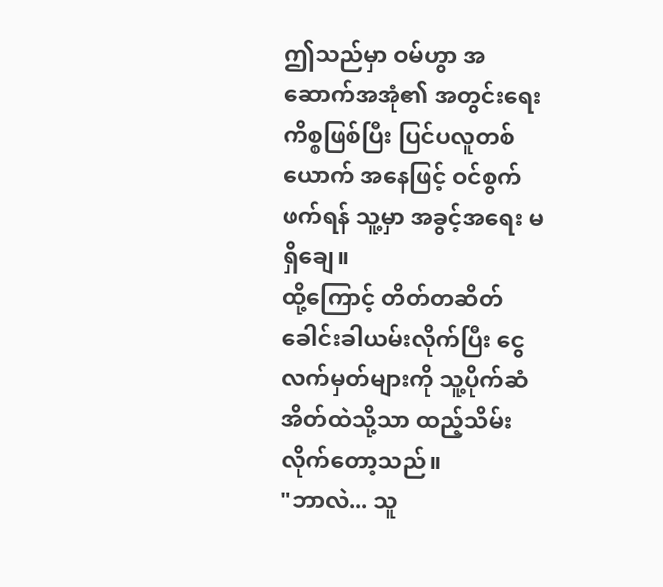ဤသည်မှာ ဝမ်ဟွာ အဆောက်အအုံ၏ အတွင်းရေး ကိစ္စဖြစ်ပြီး ပြင်ပလူတစ်ယောက် အနေဖြင့် ဝင်စွက်ဖက်ရန် သူ့မှာ အခွင့်အရေး မရှိချေ။
ထို့ကြောင့် တိတ်တဆိတ် ခေါင်းခါယမ်းလိုက်ပြီး ငွေလက်မှတ်များကို သူ့ပိုက်ဆံအိတ်ထဲသို့သာ ထည့်သိမ်းလိုက်တော့သည်။
"ဘာလဲ... သူ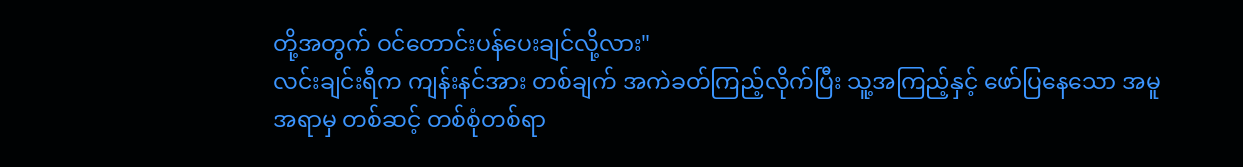တို့အတွက် ဝင်တောင်းပန်ပေးချင်လို့လား"
လင်းချင်းရီက ကျန်းနင်အား တစ်ချက် အကဲခတ်ကြည့်လိုက်ပြီး သူ့အကြည့်နှင့် ဖော်ပြနေသော အမူအရာမှ တစ်ဆင့် တစ်စုံတစ်ရာ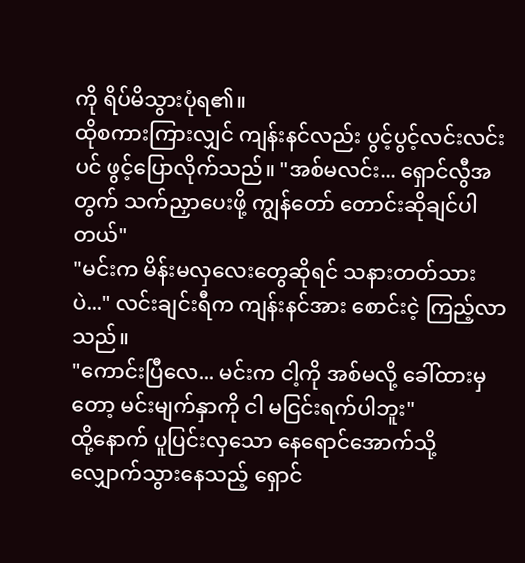ကို ရိပ်မိသွားပုံရ၏။
ထိုစကားကြားလျှင် ကျန်းနင်လည်း ပွင့်ပွင့်လင်းလင်းပင် ဖွင့်ပြောလိုက်သည်။ "အစ်မလင်း... ရှောင်လွီအတွက် သက်ညှာပေးဖို့ ကျွန်တော် တောင်းဆိုချင်ပါတယ်"
"မင်းက မိန်းမလှလေးတွေဆိုရင် သနားတတ်သားပဲ..." လင်းချင်းရီက ကျန်းနင်အား စောင်းငဲ့ ကြည့်လာသည်။
"ကောင်းပြီလေ... မင်းက ငါ့ကို အစ်မလို့ ခေါ်ထားမှတော့ မင်းမျက်နှာကို ငါ မငြင်းရက်ပါဘူး"
ထို့နောက် ပူပြင်းလှသော နေရောင်အောက်သို့ လျှောက်သွားနေသည့် ရှောင်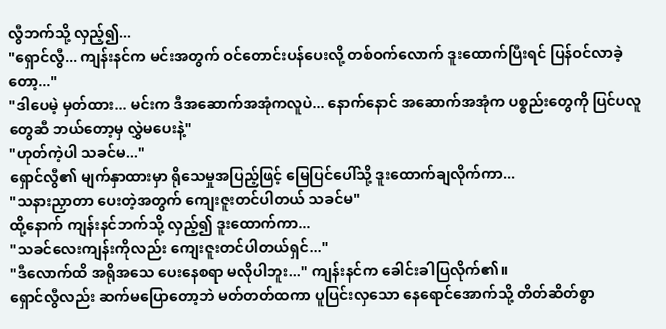လွီဘက်သို့ လှည့်၍...
"ရှောင်လွီ... ကျန်းနင်က မင်းအတွက် ဝင်တောင်းပန်ပေးလို့ တစ်ဝက်လောက် ဒူးထောက်ပြီးရင် ပြန်ဝင်လာခဲ့တော့..."
"ဒါပေမဲ့ မှတ်ထား... မင်းက ဒီအဆောက်အအုံကလူပဲ... နောက်နောင် အဆောက်အအုံက ပစ္စည်းတွေကို ပြင်ပလူတွေဆီ ဘယ်တော့မှ လွှဲမပေးနဲ့"
"ဟုတ်ကဲ့ပါ သခင်မ..."
ရှောင်လွီ၏ မျက်နှာထားမှာ ရိုသေမှုအပြည့်ဖြင့် မြေပြင်ပေါ်သို့ ဒူးထောက်ချလိုက်ကာ...
"သနားညှာတာ ပေးတဲ့အတွက် ကျေးဇူးတင်ပါတယ် သခင်မ"
ထို့နောက် ကျန်းနင်ဘက်သို့ လှည့်၍ ဒူးထောက်ကာ...
"သခင်လေးကျန်းကိုလည်း ကျေးဇူးတင်ပါတယ်ရှင်..."
"ဒီလောက်ထိ အရိုအသေ ပေးနေစရာ မလိုပါဘူး..." ကျန်းနင်က ခေါင်းခါပြလိုက်၏။
ရှောင်လွီလည်း ဆက်မပြောတော့ဘဲ မတ်တတ်ထကာ ပူပြင်းလှသော နေရောင်အောက်သို့ တိတ်ဆိတ်စွာ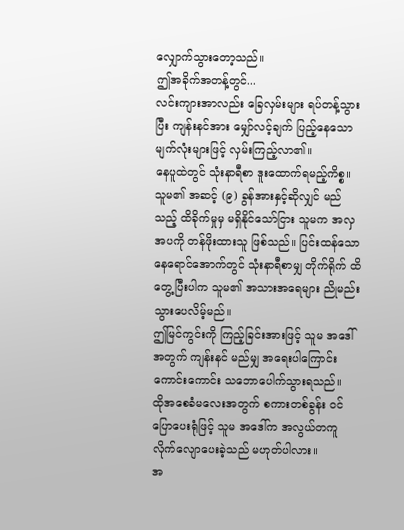လျှောက်သွားတော့သည်။
ဤအခိုက်အတန့်တွင်...
လင်းကျားအာလည်း ခြေလှမ်းများ ရပ်တန့်သွားပြီး ကျန်းနင်အား မျှော်လင့်ချက် ပြည့်နေသော မျက်လုံးများဖြင့် လှမ်းကြည့်လာ၏။
နေပူထဲတွင် သုံးနာရီစာ ဒူးထောက်ရမည့်ကိစ္စ။
သူမ၏ အဆင့် (၉) ခွန်အားနှင့်ဆိုလျှင် မည်သည့် ထိခိုက်မှုမှ မရှိနိုင်သော်ငြား သူမက အလှအပကို တန်ဖိုးထားသူ ဖြစ်သည်။ ပြင်းထန်သော နေရောင်အောက်တွင် သုံးနာရီစာမျှ တိုက်ရိုက် ထိတွေ့ပြီးပါက သူမ၏ အသားအရေများ ညိုမည်းသွားပေလိမ့်မည်။
ဤမြင်ကွင်းကို ကြည့်ခြင်းအားဖြင့် သူမ အဒေါ်အတွက် ကျန်းနင် မည်မျှ အရေးပါကြောင်း ကောင်းကောင်း သဘောပေါက်သွားရသည်။
ထိုအစေခံမလေးအတွက် စကားတစ်ခွန်း ဝင်ပြောပေးရုံဖြင့် သူမ အဒေါ်က အလွယ်တကူ လိုက်လျောပေးခဲ့သည် မဟုတ်ပါလား။
အ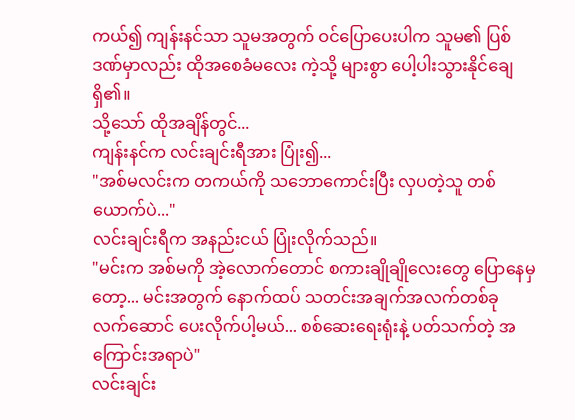ကယ်၍ ကျန်းနင်သာ သူမအတွက် ဝင်ပြောပေးပါက သူမ၏ ပြစ်ဒဏ်မှာလည်း ထိုအစေခံမလေး ကဲ့သို့ များစွာ ပေါ့ပါးသွားနိုင်ချေရှိ၏။
သို့သော် ထိုအချိန်တွင်...
ကျန်းနင်က လင်းချင်းရီအား ပြုံး၍...
"အစ်မလင်းက တကယ်ကို သဘောကောင်းပြီး လှပတဲ့သူ တစ်ယောက်ပဲ..."
လင်းချင်းရီက အနည်းငယ် ပြုံးလိုက်သည်။
"မင်းက အစ်မကို အဲ့လောက်တောင် စကားချိုချိုလေးတွေ ပြောနေမှတော့... မင်းအတွက် နောက်ထပ် သတင်းအချက်အလက်တစ်ခု လက်ဆောင် ပေးလိုက်ပါ့မယ်... စစ်ဆေးရေးရုံးနဲ့ ပတ်သက်တဲ့ အကြောင်းအရာပဲ"
လင်းချင်း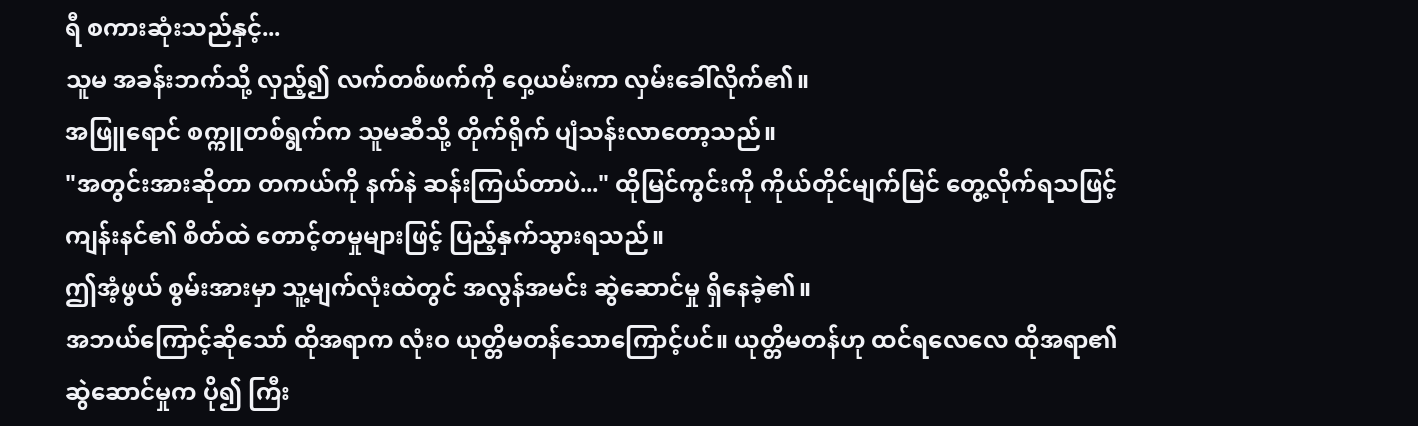ရီ စကားဆုံးသည်နှင့်...
သူမ အခန်းဘက်သို့ လှည့်၍ လက်တစ်ဖက်ကို ဝှေ့ယမ်းကာ လှမ်းခေါ်လိုက်၏။
အဖြူရောင် စက္ကူတစ်ရွက်က သူမဆီသို့ တိုက်ရိုက် ပျံသန်းလာတော့သည်။
"အတွင်းအားဆိုတာ တကယ်ကို နက်နဲ ဆန်းကြယ်တာပဲ..." ထိုမြင်ကွင်းကို ကိုယ်တိုင်မျက်မြင် တွေ့လိုက်ရသဖြင့် ကျန်းနင်၏ စိတ်ထဲ တောင့်တမှုများဖြင့် ပြည့်နှက်သွားရသည်။
ဤအံ့ဖွယ် စွမ်းအားမှာ သူ့မျက်လုံးထဲတွင် အလွန်အမင်း ဆွဲဆောင်မှု ရှိနေခဲ့၏။
အဘယ်ကြောင့်ဆိုသော် ထိုအရာက လုံးဝ ယုတ္တိမတန်သောကြောင့်ပင်။ ယုတ္တိမတန်ဟု ထင်ရလေလေ ထိုအရာ၏ ဆွဲဆောင်မှုက ပို၍ ကြီး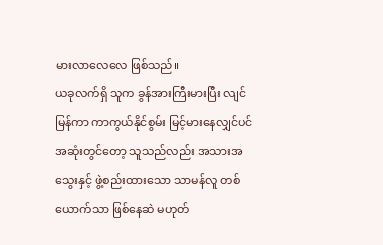မားလာလေလေ ဖြစ်သည်။
ယခုလက်ရှိ သူက ခွန်အားကြီးမားပြီး လျင်မြန်ကာ ကာကွယ်နိုင်စွမ်း မြင့်မားနေလျှင်ပင် အဆုံးတွင်တော့ သူသည်လည်း အသားအသွေးနှင့် ဖွဲ့စည်းထားသော သာမန်လူ တစ်ယောက်သာ ဖြစ်နေဆဲ မဟုတ်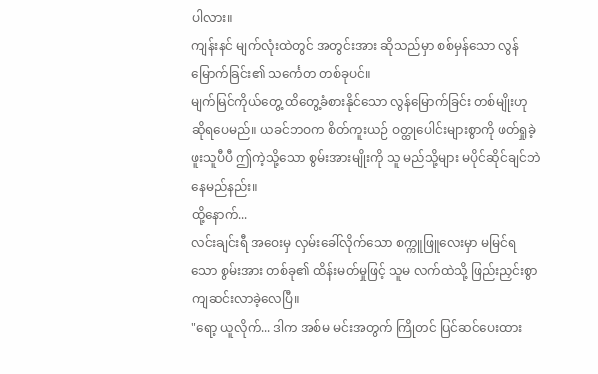ပါလား။
ကျန်းနင် မျက်လုံးထဲတွင် အတွင်းအား ဆိုသည်မှာ စစ်မှန်သော လွန်မြောက်ခြင်း၏ သင်္ကေတ တစ်ခုပင်။
မျက်မြင်ကိုယ်တွေ့ ထိတွေ့ခံစားနိုင်သော လွန်မြောက်ခြင်း တစ်မျိုးဟု ဆိုရပေမည်။ ယခင်ဘဝက စိတ်ကူးယဉ် ဝတ္ထုပေါင်းများစွာကို ဖတ်ရှုခဲ့ဖူးသူပီပီ ဤကဲ့သို့သော စွမ်းအားမျိုးကို သူ မည်သို့များ မပိုင်ဆိုင်ချင်ဘဲ နေမည်နည်း။
ထို့နောက်...
လင်းချင်းရီ အဝေးမှ လှမ်းခေါ်လိုက်သော စက္ကူဖြူလေးမှာ မမြင်ရသော စွမ်းအား တစ်ခု၏ ထိန်းမတ်မှုဖြင့် သူမ လက်ထဲသို့ ဖြည်းညှင်းစွာ ကျဆင်းလာခဲ့လေပြီ။
"ရော့ ယူလိုက်... ဒါက အစ်မ မင်းအတွက် ကြိုတင် ပြင်ဆင်ပေးထား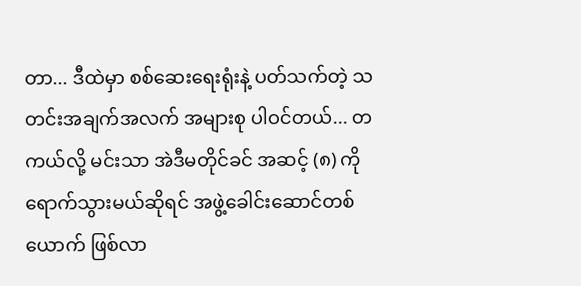တာ... ဒီထဲမှာ စစ်ဆေးရေးရုံးနဲ့ ပတ်သက်တဲ့ သတင်းအချက်အလက် အများစု ပါဝင်တယ်... တကယ်လို့ မင်းသာ အဲဒီမတိုင်ခင် အဆင့် (၈) ကို ရောက်သွားမယ်ဆိုရင် အဖွဲ့ခေါင်းဆောင်တစ်ယောက် ဖြစ်လာ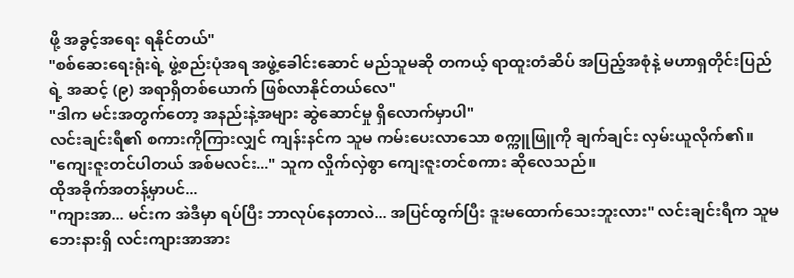ဖို့ အခွင့်အရေး ရနိုင်တယ်"
"စစ်ဆေးရေးရုံးရဲ့ ဖွဲ့စည်းပုံအရ အဖွဲ့ခေါင်းဆောင် မည်သူမဆို တကယ့် ရာထူးတံဆိပ် အပြည့်အစုံနဲ့ မဟာရှတိုင်းပြည်ရဲ့ အဆင့် (၉) အရာရှိတစ်ယောက် ဖြစ်လာနိုင်တယ်လေ"
"ဒါက မင်းအတွက်တော့ အနည်းနဲ့အများ ဆွဲဆောင်မှု ရှိလောက်မှာပါ"
လင်းချင်းရီ၏ စကားကိုကြားလျှင် ကျန်းနင်က သူမ ကမ်းပေးလာသော စက္ကူဖြူကို ချက်ချင်း လှမ်းယူလိုက်၏။
"ကျေးဇူးတင်ပါတယ် အစ်မလင်း..." သူက လှိုက်လှဲစွာ ကျေးဇူးတင်စကား ဆိုလေသည်။
ထိုအခိုက်အတန့်မှာပင်...
"ကျားအာ... မင်းက အဲဒီမှာ ရပ်ပြီး ဘာလုပ်နေတာလဲ... အပြင်ထွက်ပြီး ဒူးမထောက်သေးဘူးလား" လင်းချင်းရီက သူမ ဘေးနားရှိ လင်းကျားအာအား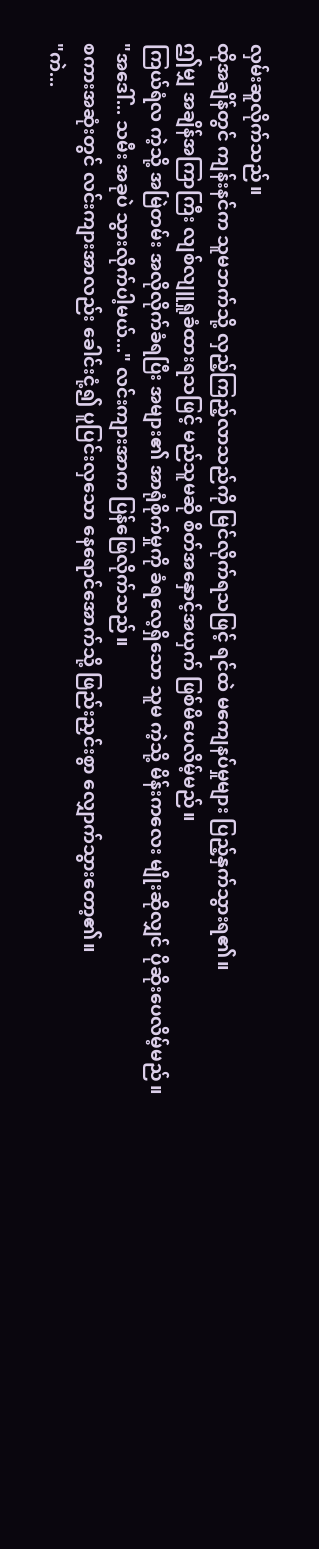လှမ်းဆူလိုက်သည်။
ထိုအချိန်တွင် ကျန်းနင်က သူမဘက်သို့ လှည့်ကြည့်လာသည်ကို မြင်လိုက်ရသဖြင့် ရင်ထဲ မကျေနပ်မှုများ ပြည့်နှက်သွားရ၏။
ဤမျှ အချိန်အကြာကြီး လျစ်လျူရှုခံထားရသဖြင့် မည်သူမဆို စိတ်အနှောင့်အယှက် ဖြစ်မိပေလိမ့်မည်။
ကြယ်ရံလ ကဲ့သို့ အမြဲတမ်း အလိုလိုက်ခံရပြီး အများ၏ အာရုံစိုက်မှုကို ခံရလေ့ရှိသော သူမ ကဲ့သို့ မိန်းကလေး မျိုးဆိုလျှင် ပိုဆိုးပေလိမ့်မည်။
"အဒေါ်... သမီး အခုပဲ သွားလိုက်ပါ့မယ်..." လင်းကျားအာက ပြန်ဖြေလိုက်သည်။
စကားအဆုံးတွင် လင်းကျားအာလည်း ခေါင်းငုံ့၍ ပူပြင်းလှသော နေရောင်အောက်သို့ ဖြည်းညှင်းစွာ လျှောက်သွားတော့၏။
"ကဲ...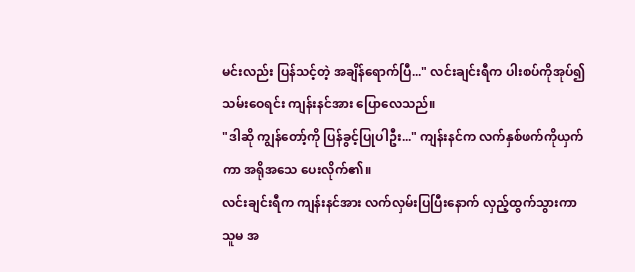မင်းလည်း ပြန်သင့်တဲ့ အချိန်ရောက်ပြီ..." လင်းချင်းရီက ပါးစပ်ကိုအုပ်၍ သမ်းဝေရင်း ကျန်းနင်အား ပြောလေသည်။
"ဒါဆို ကျွန်တော့်ကို ပြန်ခွင့်ပြုပါဦး..." ကျန်းနင်က လက်နှစ်ဖက်ကိုယှက်ကာ အရိုအသေ ပေးလိုက်၏။
လင်းချင်းရီက ကျန်းနင်အား လက်လှမ်းပြပြီးနောက် လှည့်ထွက်သွားကာ သူမ အ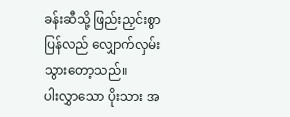ခန်းဆီသို့ ဖြည်းညှင်းစွာ ပြန်လည် လျှောက်လှမ်းသွားတော့သည်။
ပါးလွှာသော ပိုးသား အ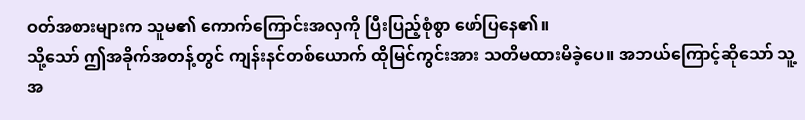ဝတ်အစားများက သူမ၏ ကောက်ကြောင်းအလှကို ပြီးပြည့်စုံစွာ ဖော်ပြနေ၏။
သို့သော် ဤအခိုက်အတန့်တွင် ကျန်းနင်တစ်ယောက် ထိုမြင်ကွင်းအား သတိမထားမိခဲ့ပေ။ အဘယ်ကြောင့်ဆိုသော် သူ့အ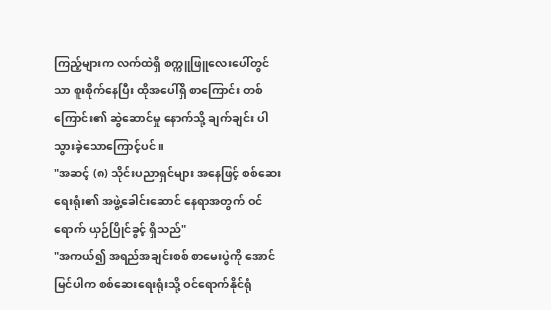ကြည့်များက လက်ထဲရှိ စက္ကူဖြူလေးပေါ်တွင်သာ စူးစိုက်နေပြီး ထိုအပေါ်ရှိ စာကြောင်း တစ်ကြောင်း၏ ဆွဲဆောင်မှု နောက်သို့ ချက်ချင်း ပါသွားခဲ့သောကြောင့်ပင်။
"အဆင့် (၈) သိုင်းပညာရှင်များ အနေဖြင့် စစ်ဆေးရေးရုံး၏ အဖွဲ့ခေါင်းဆောင် နေရာအတွက် ဝင်ရောက် ယှဉ်ပြိုင်ခွင့် ရှိသည်"
"အကယ်၍ အရည်အချင်းစစ် စာမေးပွဲကို အောင်မြင်ပါက စစ်ဆေးရေးရုံးသို့ ဝင်ရောက်နိုင်ရုံ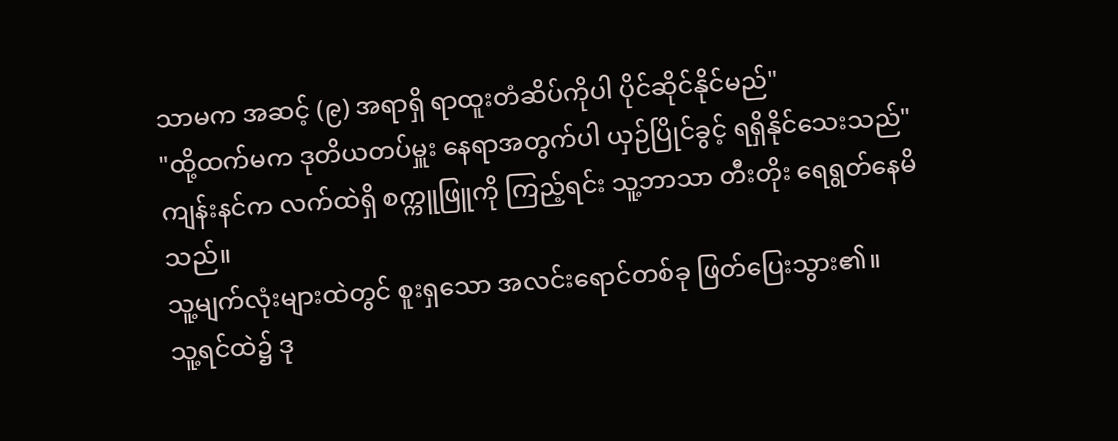သာမက အဆင့် (၉) အရာရှိ ရာထူးတံဆိပ်ကိုပါ ပိုင်ဆိုင်နိုင်မည်"
"ထို့ထက်မက ဒုတိယတပ်မှူး နေရာအတွက်ပါ ယှဉ်ပြိုင်ခွင့် ရရှိနိုင်သေးသည်"
ကျန်းနင်က လက်ထဲရှိ စက္ကူဖြူကို ကြည့်ရင်း သူ့ဘာသာ တီးတိုး ရေရွတ်နေမိသည်။
သူ့မျက်လုံးများထဲတွင် စူးရှသော အလင်းရောင်တစ်ခု ဖြတ်ပြေးသွား၏။
သူ့ရင်ထဲ၌ ဒု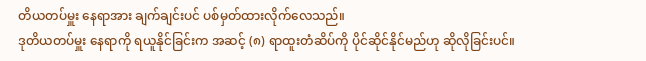တိယတပ်မှူး နေရာအား ချက်ချင်းပင် ပစ်မှတ်ထားလိုက်လေသည်။
ဒုတိယတပ်မှူး နေရာကို ရယူနိုင်ခြင်းက အဆင့် (၈) ရာထူးတံဆိပ်ကို ပိုင်ဆိုင်နိုင်မည်ဟု ဆိုလိုခြင်းပင်။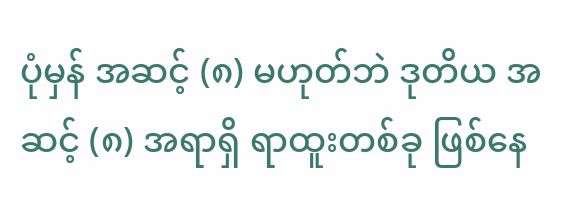ပုံမှန် အဆင့် (၈) မဟုတ်ဘဲ ဒုတိယ အဆင့် (၈) အရာရှိ ရာထူးတစ်ခု ဖြစ်နေ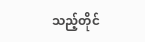သည့်တိုင်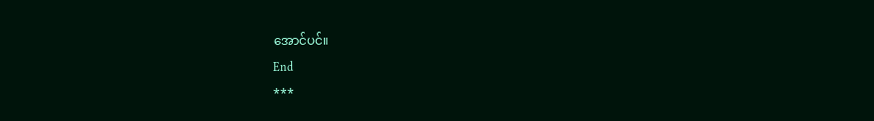အောင်ပင်။
End
***